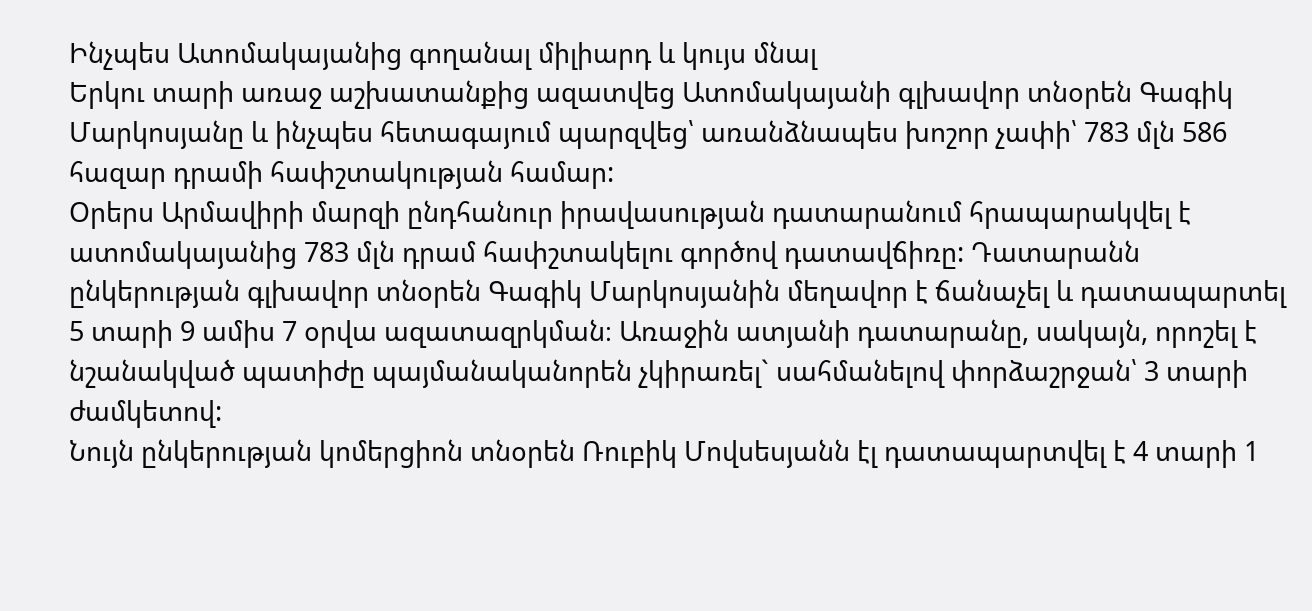Ինչպես Ատոմակայանից գողանալ միլիարդ և կույս մնալ
Երկու տարի առաջ աշխատանքից ազատվեց Ատոմակայանի գլխավոր տնօրեն Գագիկ Մարկոսյանը և ինչպես հետագայում պարզվեց՝ առանձնապես խոշոր չափի՝ 783 մլն 586 հազար դրամի հափշտակության համար:
Օրերս Արմավիրի մարզի ընդհանուր իրավասության դատարանում հրապարակվել է ատոմակայանից 783 մլն դրամ հափշտակելու գործով դատավճիռը: Դատարանն ընկերության գլխավոր տնօրեն Գագիկ Մարկոսյանին մեղավոր է ճանաչել և դատապարտել 5 տարի 9 ամիս 7 օրվա ազատազրկման։ Առաջին ատյանի դատարանը, սակայն, որոշել է նշանակված պատիժը պայմանականորեն չկիրառել` սահմանելով փորձաշրջան՝ 3 տարի ժամկետով:
Նույն ընկերության կոմերցիոն տնօրեն Ռուբիկ Մովսեսյանն էլ դատապարտվել է 4 տարի 1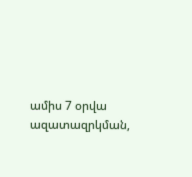ամիս 7 օրվա ազատազրկման,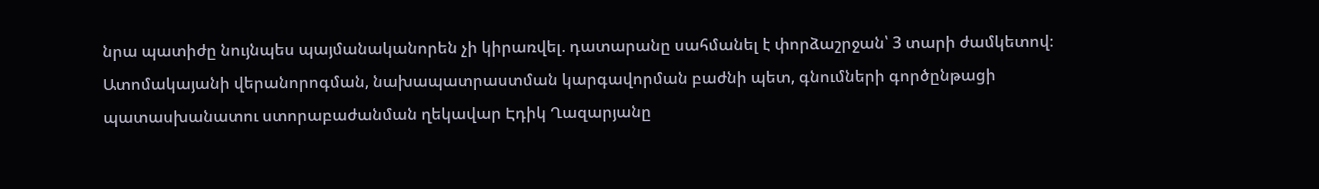նրա պատիժը նույնպես պայմանականորեն չի կիրառվել. դատարանը սահմանել է փորձաշրջան՝ 3 տարի ժամկետով։
Ատոմակայանի վերանորոգման, նախապատրաստման կարգավորման բաժնի պետ, գնումների գործընթացի պատասխանատու ստորաբաժանման ղեկավար Էդիկ Ղազարյանը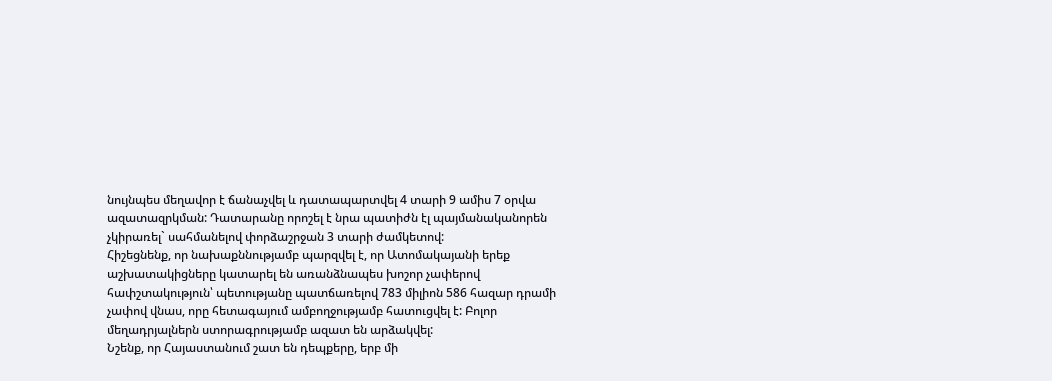նույնպես մեղավոր է ճանաչվել և դատապարտվել 4 տարի 9 ամիս 7 օրվա ազատազրկման: Դատարանը որոշել է նրա պատիժն էլ պայմանականորեն չկիրառել` սահմանելով փորձաշրջան 3 տարի ժամկետով:
Հիշեցնենք, որ նախաքննությամբ պարզվել է, որ Ատոմակայանի երեք աշխատակիցները կատարել են առանձնապես խոշոր չափերով հափշտակություն՝ պետությանը պատճառելով 783 միլիոն 586 հազար դրամի չափով վնաս, որը հետագայում ամբողջությամբ հատուցվել է: Բոլոր մեղադրյալներն ստորագրությամբ ազատ են արձակվել:
Նշենք, որ Հայաստանում շատ են դեպքերը, երբ մի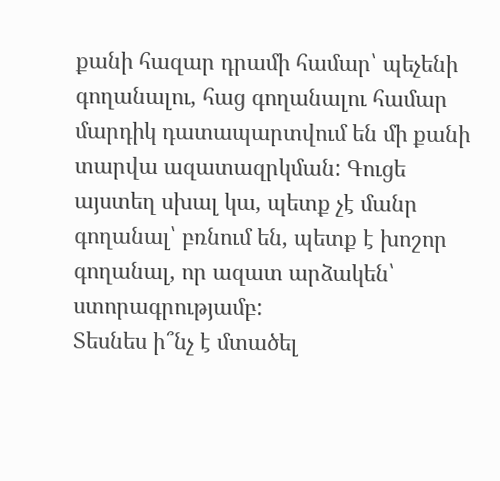քանի հազար դրամի համար՝ պեչենի գողանալու, հաց գողանալու համար մարդիկ դատապարտվում են մի քանի տարվա ազատազրկման: Գուցե այստեղ սխալ կա, պետք չէ մանր գողանալ՝ բռնում են, պետք է խոշոր գողանալ, որ ազատ արձակեն՝ ստորագրությամբ:
Տեսնես ի՞նչ է մտածել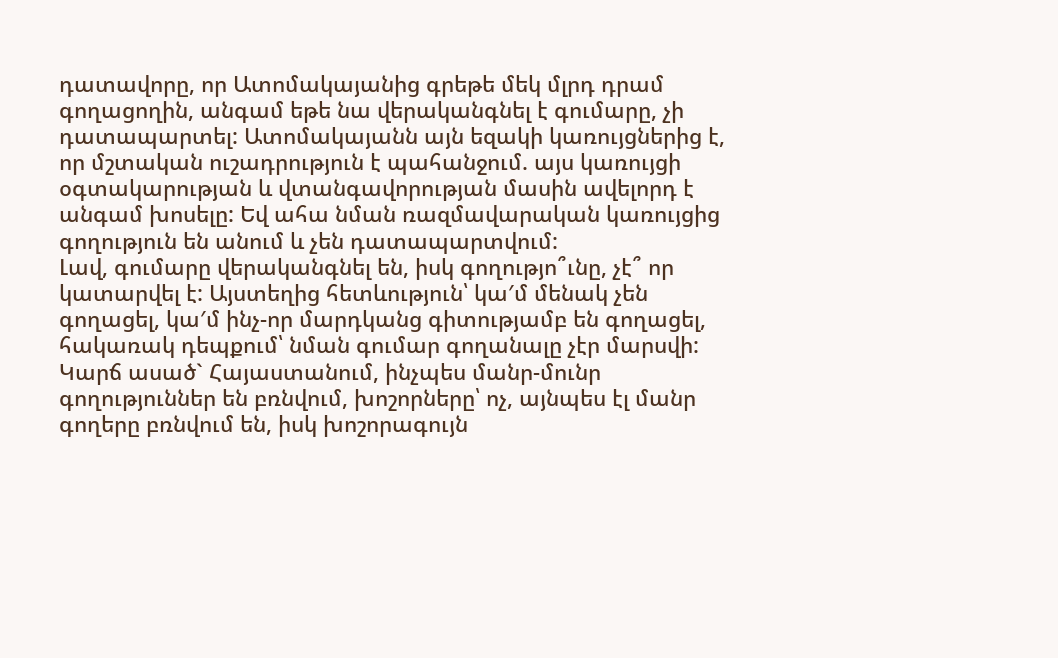դատավորը, որ Ատոմակայանից գրեթե մեկ մլրդ դրամ գողացողին, անգամ եթե նա վերականգնել է գումարը, չի դատապարտել: Ատոմակայանն այն եզակի կառույցներից է, որ մշտական ուշադրություն է պահանջում. այս կառույցի օգտակարության և վտանգավորության մասին ավելորդ է անգամ խոսելը: Եվ ահա նման ռազմավարական կառույցից գողություն են անում և չեն դատապարտվում:
Լավ, գումարը վերականգնել են, իսկ գողությո՞ւնը, չէ՞ որ կատարվել է: Այստեղից հետևություն՝ կա′մ մենակ չեն գողացել, կա′մ ինչ-որ մարդկանց գիտությամբ են գողացել, հակառակ դեպքում՝ նման գումար գողանալը չէր մարսվի:
Կարճ ասած` Հայաստանում, ինչպես մանր-մունր գողություններ են բռնվում, խոշորները՝ ոչ, այնպես էլ մանր գողերը բռնվում են, իսկ խոշորագույն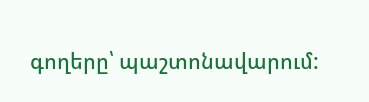գողերը՝ պաշտոնավարում: